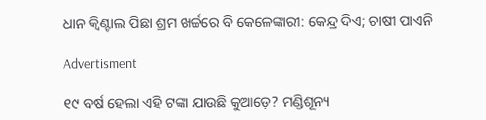ଧାନ କ୍ବିଣ୍ଟାଲ ପିଛା ଶ୍ରମ ଖର୍ଚ୍ଚରେ ବି କେଳେଙ୍କାରୀ: କେନ୍ଦ୍ର ଦିଏ; ଚାଷୀ ପାଏନି

Advertisment

୧୯ ବର୍ଷ ହେଲା ଏହି ଟଙ୍କା ଯାଉଛି କୁଆଡ଼େ? ମଣ୍ଡିଶୂନ୍ୟ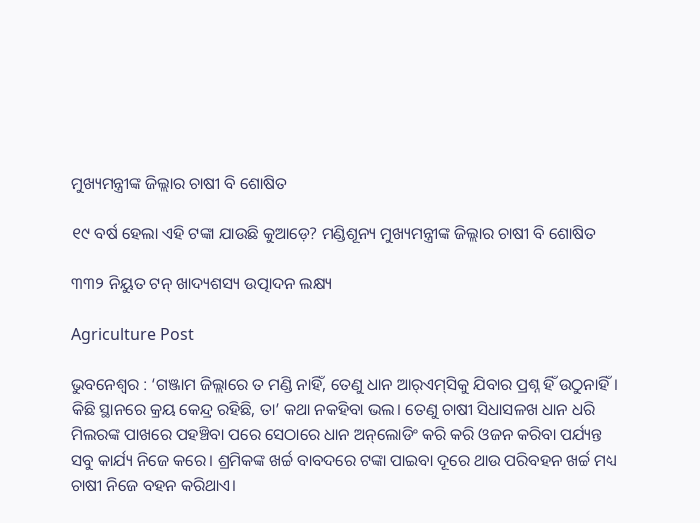ମୁଖ୍ୟମନ୍ତ୍ରୀଙ୍କ ଜିଲ୍ଲାର ଚାଷୀ ବି ଶୋଷିତ

୧୯ ବର୍ଷ ହେଲା ଏହି ଟଙ୍କା ଯାଉଛି କୁଆଡ଼େ? ମଣ୍ଡିଶୂନ୍ୟ ମୁଖ୍ୟମନ୍ତ୍ରୀଙ୍କ ଜିଲ୍ଲାର ଚାଷୀ ବି ଶୋଷିତ

୩୩୨ ନିୟୁତ ଟନ୍ ଖାଦ୍ୟଶସ୍ୟ ଉତ୍ପାଦନ ଲକ୍ଷ୍ୟ

Agriculture Post

ଭୁବନେଶ୍ବର : ‘ଗଞ୍ଜାମ ଜିଲ୍ଲାରେ ତ ମଣ୍ଡି ନାହିଁ, ତେଣୁ ଧାନ ଆର୍‌ଏମ୍‌ସିକୁ ଯିବାର ପ୍ରଶ୍ନ ହିଁ ଉଠୁନାହିଁ। କିଛି ସ୍ଥାନରେ କ୍ରୟ କେନ୍ଦ୍ର ରହିଛି, ତା’ କଥା ନକହିବା ଭଲ। ତେଣୁ ଚାଷୀ ସିଧାସଳଖ ଧାନ ଧରି ମିଲରଙ୍କ ପାଖରେ ପହଞ୍ଚିବା ପରେ ସେଠାରେ ଧାନ ଅନ୍‌ଲୋଡିଂ କରି କରି ଓଜନ କରିବା ପର୍ଯ୍ୟନ୍ତ ସବୁ କାର୍ଯ୍ୟ ନିଜେ କରେ। ଶ୍ରମିକଙ୍କ ଖର୍ଚ୍ଚ ବାବଦରେ ଟଙ୍କା ପାଇବା ଦୂରେ ଥାଉ ପରିବହନ ଖର୍ଚ୍ଚ ମଧ୍ୟ ଚାଷୀ ନିଜେ ବହନ କରିଥାଏ।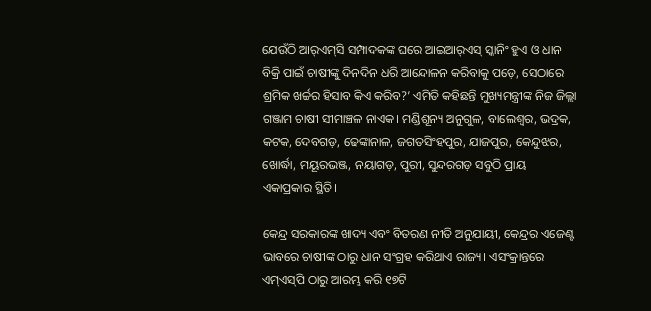ଯେଉଁଠି ଆର୍‌ଏମ୍‌ସି ସମ୍ପାଦକଙ୍କ ଘରେ ଆଇଆର୍‌ଏସ୍‌ ସ୍କାନିଂ ହୁଏ ଓ ଧାନ ବିକ୍ରି ପାଇଁ ଚାଷୀଙ୍କୁ ଦିନଦିନ ଧରି ଆନ୍ଦୋଳନ କରିବାକୁ ପଡ଼େ, ସେଠାରେ ଶ୍ରମିକ ଖର୍ଚ୍ଚର ହିସାବ କିଏ କରିବ?’ ଏମିତି କହିଛନ୍ତି ମୁଖ୍ୟମନ୍ତ୍ରୀଙ୍କ ନିଜ ଜିଲ୍ଲା ଗଞ୍ଜାମ ଚାଷୀ ସୀମାଞ୍ଚଳ ନାଏକ। ମଣ୍ଡିଶୂନ୍ୟ ଅନୁଗୁଳ, ବାଲେଶ୍ବର, ଭଦ୍ରକ, କଟକ, ଦେବଗଡ଼, ଢେଙ୍କାନାଳ, ଜଗତସିଂହପୁର, ଯାଜପୁର, କେନ୍ଦୁଝର, ଖୋର୍ଦ୍ଧା, ମୟୂରଭଞ୍ଜ, ନୟାଗଡ଼, ପୁରୀ, ସୁନ୍ଦରଗଡ଼ ସବୁଠି ପ୍ରାୟ ଏକାପ୍ରକାର ସ୍ଥିତି।

କେନ୍ଦ୍ର ସରକାରଙ୍କ ଖାଦ୍ୟ ଏବଂ ବିତରଣ ନୀତି ଅନୁଯାୟୀ, କେନ୍ଦ୍ରର ଏଜେଣ୍ଟ ଭାବରେ ଚାଷୀଙ୍କ ଠାରୁ ଧାନ ସଂଗ୍ରହ କରିଥାଏ ରାଜ୍ୟ। ଏସଂକ୍ରାନ୍ତରେ ଏମ୍‌ଏସ୍‌ପି ଠାରୁ ଆରମ୍ଭ କରି ୧୭ଟି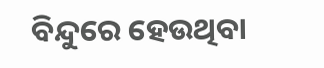ବିନ୍ଦୁରେ ହେଉଥିବା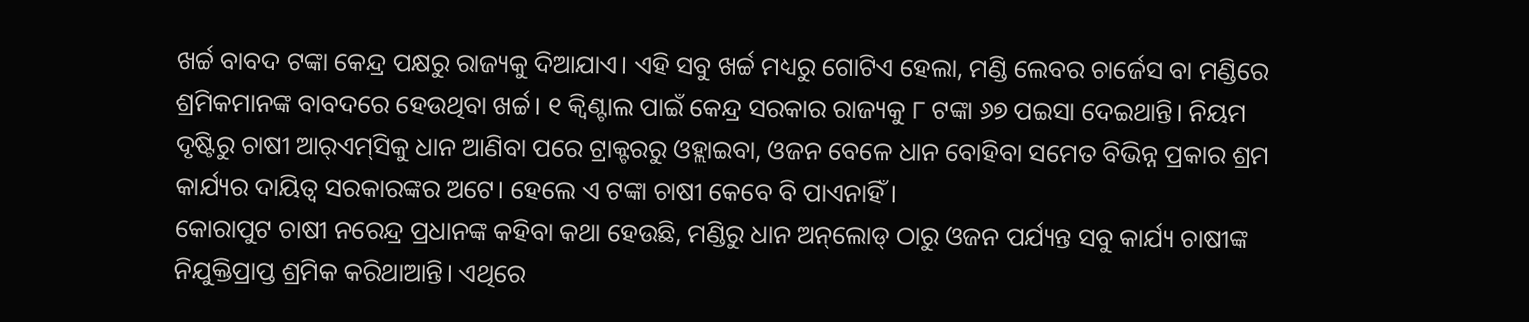ଖର୍ଚ୍ଚ ବାବଦ ଟଙ୍କା କେନ୍ଦ୍ର ପକ୍ଷରୁ ରାଜ୍ୟକୁ ଦିଆଯାଏ। ଏହି ସବୁ ଖର୍ଚ୍ଚ ମଧ୍ୟରୁ ଗୋଟିଏ ହେଲା, ମଣ୍ଡି ଲେବର ଚାର୍ଜେସ ବା ମଣ୍ଡିରେ ଶ୍ରମିକମାନଙ୍କ ବାବଦରେ ହେଉଥିବା ଖର୍ଚ୍ଚ। ୧ କ୍ବିଣ୍ଟାଲ ପାଇଁ କେନ୍ଦ୍ର ସରକାର ରାଜ୍ୟକୁ ୮ ଟଙ୍କା ୬୭ ପଇସା ଦେଇଥାନ୍ତି। ନିୟମ ଦୃଷ୍ଟିରୁ ଚାଷୀ ଆର୍‌ଏମ୍‌ସିକୁ ଧାନ ଆଣିବା ପରେ ଟ୍ରାକ୍ଟରରୁ ଓହ୍ଲାଇବା, ଓଜନ ବେଳେ ଧାନ ବୋହିବା ସମେତ ବିଭିନ୍ନ ପ୍ରକାର ଶ୍ରମ କାର୍ଯ୍ୟର ଦାୟିତ୍ବ ସରକାରଙ୍କର ଅଟେ। ହେଲେ ଏ ଟଙ୍କା ଚାଷୀ କେବେ ବି ପାଏନାହିଁ।
କୋରାପୁଟ ଚାଷୀ ନରେନ୍ଦ୍ର ପ୍ରଧାନଙ୍କ କହିବା କଥା ହେଉଛି, ମଣ୍ଡିରୁ ଧାନ ଅନ୍‌ଲୋଡ୍‌ ଠାରୁ ଓଜନ ପର୍ଯ୍ୟନ୍ତ ସବୁ କାର୍ଯ୍ୟ ଚାଷୀଙ୍କ ନିଯୁକ୍ତିପ୍ରାପ୍ତ ଶ୍ରମିକ କରିଥାଆନ୍ତି। ଏଥିରେ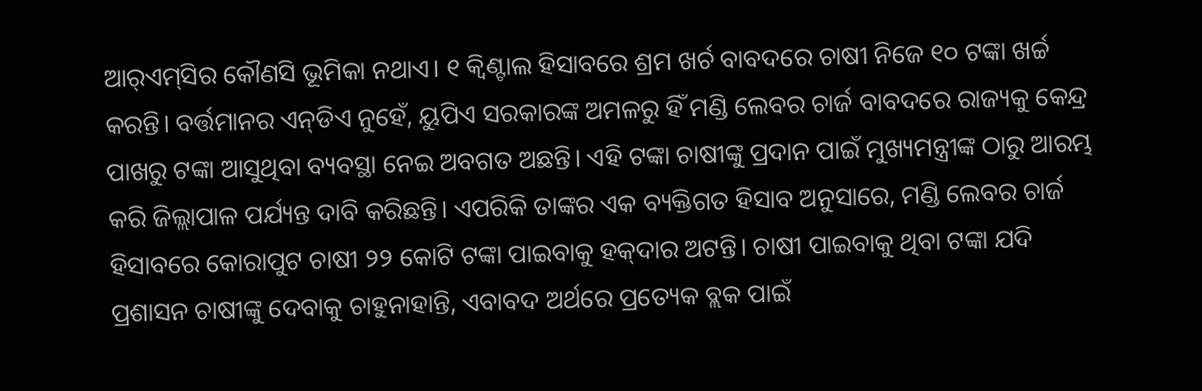ଆର୍‌ଏମ୍‌ସିର କୌଣସି ଭୂମିକା ନଥାଏ। ୧ କ୍ବିଣ୍ଟାଲ ହିସାବରେ ଶ୍ରମ ଖର୍ଚ ବାବଦରେ ଚାଷୀ ନିଜେ ୧୦ ଟଙ୍କା ଖର୍ଚ୍ଚ କରନ୍ତି। ବର୍ତ୍ତମାନର ଏନ୍‌ଡିଏ ନୁହେଁ, ୟୁପିଏ ସରକାରଙ୍କ ଅମଳରୁ ହିଁ ମଣ୍ଡି ଲେବର ଚାର୍ଜ ବାବଦରେ ରାଜ୍ୟକୁ କେନ୍ଦ୍ର ପାଖରୁ ଟଙ୍କା ଆସୁଥିବା ବ୍ୟବସ୍ଥା ନେଇ ଅବଗତ ଅଛନ୍ତି। ଏହି ଟଙ୍କା ଚାଷୀଙ୍କୁ ପ୍ରଦାନ ପାଇଁ ମୁଖ୍ୟମନ୍ତ୍ରୀଙ୍କ ଠାରୁ ଆରମ୍ଭ କରି ଜିଲ୍ଲାପାଳ ପର୍ଯ୍ୟନ୍ତ ଦାବି କରିଛନ୍ତି। ଏପରିକି ତାଙ୍କର ଏକ ବ୍ୟକ୍ତିଗତ ହିସାବ ଅନୁସାରେ, ମଣ୍ଡି ଲେବର ଚାର୍ଜ ହିସାବରେ କୋରାପୁଟ ଚାଷୀ ୨୨ କୋଟି ଟଙ୍କା ପାଇବାକୁ ହକ୍‌ଦାର ଅଟନ୍ତି। ଚାଷୀ ପାଇବାକୁ ଥିବା ଟଙ୍କା ଯଦି ପ୍ରଶାସନ ଚାଷୀଙ୍କୁ ଦେବାକୁ ଚାହୁନାହାନ୍ତି, ଏବାବଦ ଅର୍ଥରେ ପ୍ରତ୍ୟେକ ବ୍ଲକ ପାଇଁ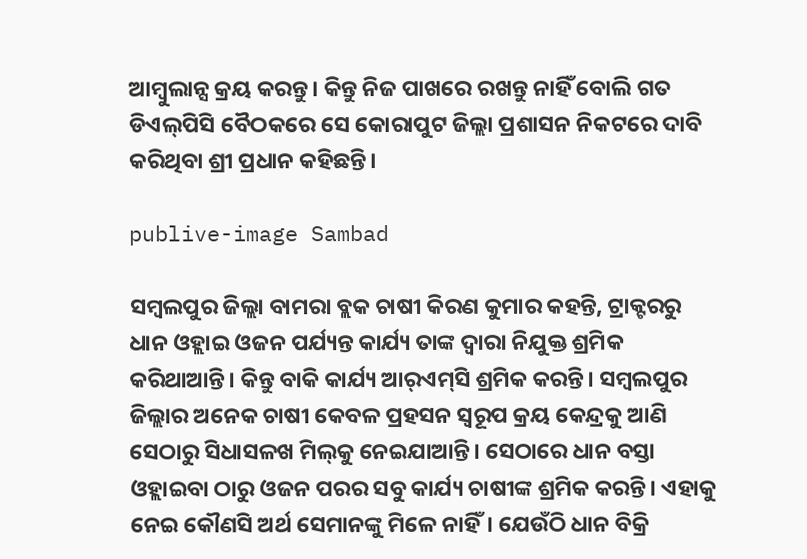ଆମ୍ବୁଲାନ୍ସ କ୍ରୟ କରନ୍ତୁ। କିନ୍ତୁ ନିଜ ପାଖରେ ରଖନ୍ତୁ ନାହିଁ ବୋଲି ଗତ ଡିଏଲ୍‌ପିସି ବୈଠକରେ ସେ କୋରାପୁଟ ଜିଲ୍ଲା ପ୍ରଶାସନ ନିକଟରେ ଦାବି କରିଥିବା ଶ୍ରୀ ପ୍ରଧାନ କହିଛନ୍ତି।

publive-image Sambad

ସମ୍ବଲପୁର ଜିଲ୍ଲା ବାମରା ବ୍ଲକ ଚାଷୀ କିରଣ କୁମାର କହନ୍ତି, ଟ୍ରାକ୍ଟରରୁ ଧାନ ଓହ୍ଲାଇ ଓଜନ ପର୍ଯ୍ୟନ୍ତ କାର୍ଯ୍ୟ ତାଙ୍କ ଦ୍ବାରା ନିଯୁକ୍ତ ଶ୍ରମିକ କରିଥାଆନ୍ତି। କିନ୍ତୁ ବାକି କାର୍ଯ୍ୟ ଆର୍‌ଏମ୍‌ସି ଶ୍ରମିକ କରନ୍ତି। ସମ୍ବଲପୁର ଜିଲ୍ଲାର ଅନେକ ଚାଷୀ କେବଳ ପ୍ରହସନ ସ୍ବରୂପ କ୍ରୟ କେନ୍ଦ୍ରକୁ ଆଣି ସେଠାରୁ ସିଧାସଳଖ ମିଲ୍‌କୁ ନେଇଯାଆନ୍ତି। ସେଠାରେ ଧାନ ବସ୍ତା ଓହ୍ଲାଇବା ଠାରୁ ଓଜନ ପରର ସବୁ କାର୍ଯ୍ୟ ଚାଷୀଙ୍କ ଶ୍ରମିକ କରନ୍ତି। ଏହାକୁ ନେଇ କୌଣସି ଅର୍ଥ ସେମାନଙ୍କୁ ମିଳେ ନାହିଁ। ଯେଉଁଠି ଧାନ ବିକ୍ରି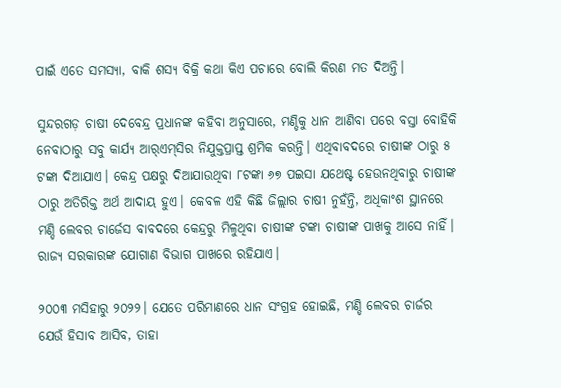ପାଇଁ ଏତେ ସମସ୍ୟା, ବାକି ଶସ୍ୟ ବିକ୍ରି କଥା କିଏ ପଚାରେ ବୋଲି କିରଣ ମତ ଦିଅନ୍ତି।

ସୁନ୍ଦରଗଡ଼ ଚାଷୀ ଦେବେନ୍ଦ୍ର ପ୍ରଧାନଙ୍କ କହିବା ଅନୁସାରେ, ମଣ୍ଡିକୁ ଧାନ ଆଣିବା ପରେ ବସ୍ତା ବୋହିକି ନେବାଠାରୁ ସବୁ କାର୍ଯ୍ୟ ଆର୍‌ଏମ୍‌ସିର ନିଯୁକ୍ତପ୍ରାପ୍ତ ଶ୍ରମିକ କରନ୍ତି। ଏଥିବାବଦରେ ଚାଷୀଙ୍କ ଠାରୁ ୫ ଟଙ୍କା ଦିଆଯାଏ। କେନ୍ଦ୍ର ପକ୍ଷରୁ ଦିଆଯାଉଥିବା ୮ଟଙ୍କା ୬୭ ପଇସା ଯଥେଷ୍ଟ ହେଉନଥିବାରୁ ଚାଷୀଙ୍କ ଠାରୁ ଅତିରିକ୍ତ ଅର୍ଥ ଆଦାୟ ହୁଏ। କେବଳ ଏହି କିଛି ଜିଲ୍ଲାର ଚାଷୀ ନୁହଁନ୍ତି, ଅଧିକାଂଶ ସ୍ଥାନରେ ମଣ୍ଡି ଲେବର ଚାର୍ଜେସ ବାବଦରେ କେନ୍ଦ୍ରରୁ ମିଳୁଥିବା ଚାଷୀଙ୍କ ଟଙ୍କା ଚାଷୀଙ୍କ ପାଖକୁ ଆସେ ନାହିଁ। ରାଜ୍ୟ ସରକାରଙ୍କ ଯୋଗାଣ ବିଭାଗ ପାଖରେ ରହିଯାଏ।

୨୦୦୩ ମସିହାରୁ ୨୦୨୨। ଯେତେ ପରିମାଣରେ ଧାନ ସଂଗ୍ରହ ହୋଇଛି, ମଣ୍ଡି ଲେବର ଚାର୍ଜର ଯେଉଁ ହିସାବ ଆସିବ, ତାହା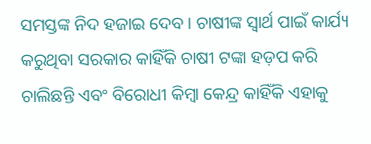ସମସ୍ତଙ୍କ ନିଦ ହଜାଇ ଦେବ। ଚାଷୀଙ୍କ ସ୍ବାର୍ଥ ପାଇଁ କାର୍ଯ୍ୟ କରୁଥିବା ସରକାର କାହିଁକି ଚାଷୀ ଟଙ୍କା ହଡ଼ପ କରି ଚାଲିଛନ୍ତି ଏବଂ ବିରୋଧୀ କିମ୍ବା କେନ୍ଦ୍ର କାହିଁକି ଏହାକୁ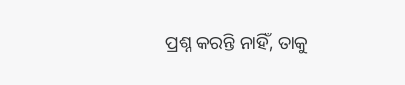ପ୍ରଶ୍ନ କରନ୍ତି ନାହିଁ, ତାକୁ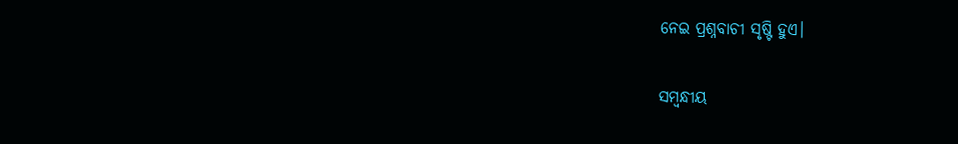ନେଇ ପ୍ରଶ୍ନବାଚୀ ସୃଷ୍ଟି ହୁଏ।

ସମ୍ବନ୍ଧୀୟ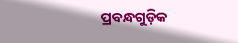ପ୍ରବନ୍ଧଗୁଡ଼ିକ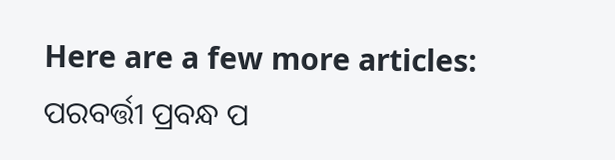Here are a few more articles:
ପରବର୍ତ୍ତୀ ପ୍ରବନ୍ଧ ପ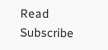Read
Subscribe